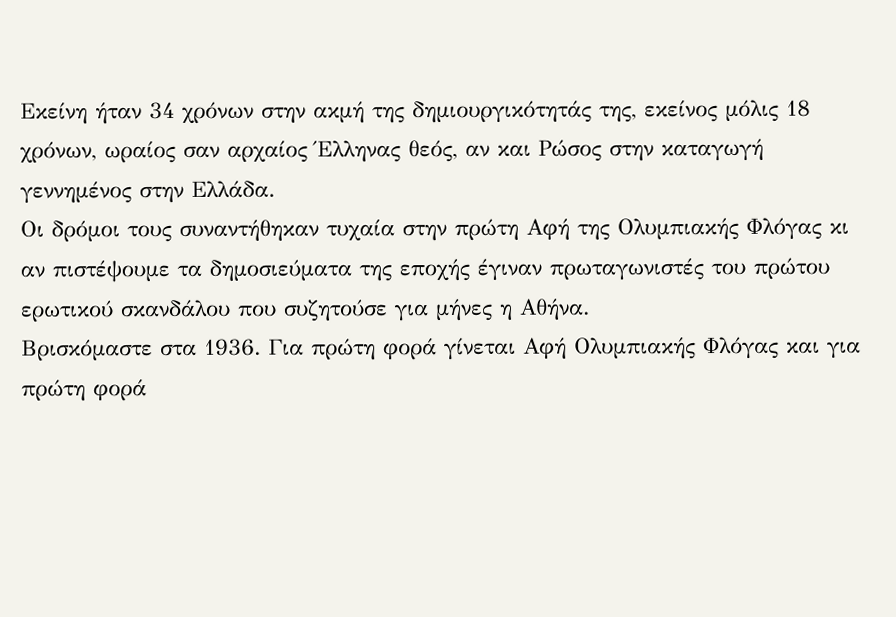Εκείνη ήταν 34 χρόνων στην ακμή της δημιουργικότητάς της, εκείνος μόλις 18 χρόνων, ωραίος σαν αρχαίος Έλληνας θεός, αν και Ρώσος στην καταγωγή γεννημένος στην Ελλάδα.
Οι δρόμοι τους συναντήθηκαν τυχαία στην πρώτη Αφή της Ολυμπιακής Φλόγας κι αν πιστέψουμε τα δημοσιεύματα της εποχής έγιναν πρωταγωνιστές του πρώτου ερωτικού σκανδάλου που συζητούσε για μήνες η Αθήνα.
Βρισκόμαστε στα 1936. Για πρώτη φορά γίνεται Αφή Ολυμπιακής Φλόγας και για πρώτη φορά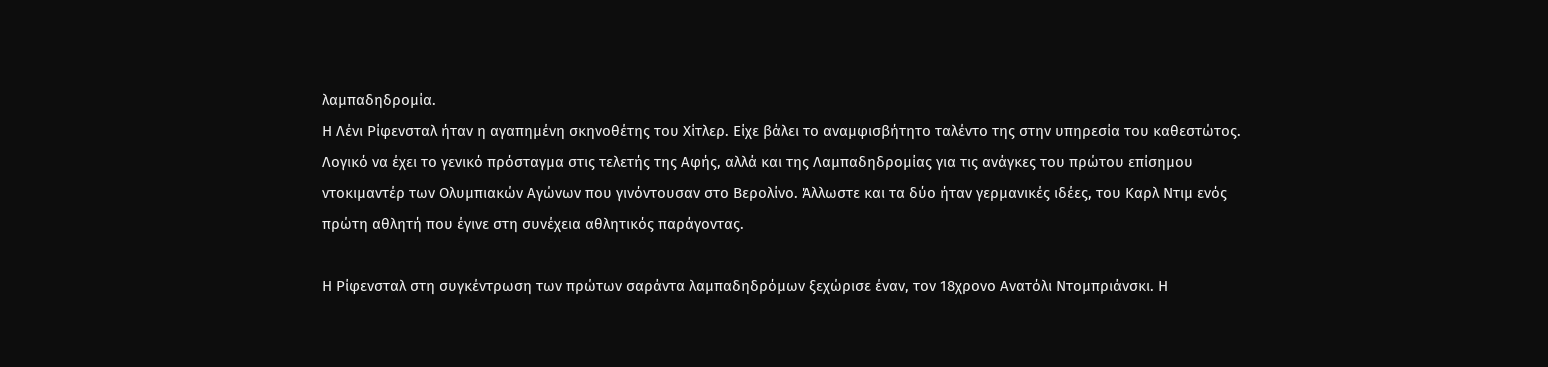λαμπαδηδρομία.
Η Λένι Ρίφενσταλ ήταν η αγαπημένη σκηνοθέτης του Χίτλερ. Είχε βάλει το αναμφισβήτητο ταλέντο της στην υπηρεσία του καθεστώτος. Λογικό να έχει το γενικό πρόσταγμα στις τελετής της Αφής, αλλά και της Λαμπαδηδρομίας για τις ανάγκες του πρώτου επίσημου ντοκιμαντέρ των Ολυμπιακών Αγώνων που γινόντουσαν στο Βερολίνο. Άλλωστε και τα δύο ήταν γερμανικές ιδέες, του Καρλ Ντιμ ενός πρώτη αθλητή που έγινε στη συνέχεια αθλητικός παράγοντας.

Η Ρίφενσταλ στη συγκέντρωση των πρώτων σαράντα λαμπαδηδρόμων ξεχώρισε έναν, τον 18χρονο Ανατόλι Ντομπριάνσκι. Η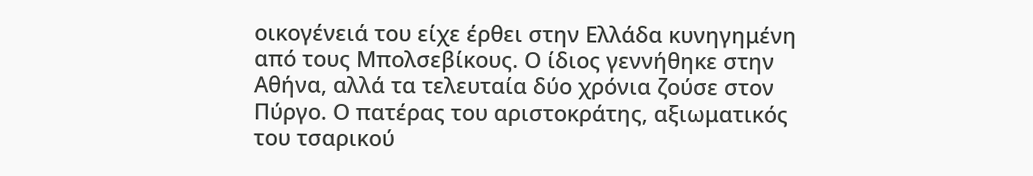οικογένειά του είχε έρθει στην Ελλάδα κυνηγημένη από τους Μπολσεβίκους. Ο ίδιος γεννήθηκε στην Αθήνα, αλλά τα τελευταία δύο χρόνια ζούσε στον Πύργο. Ο πατέρας του αριστοκράτης, αξιωματικός του τσαρικού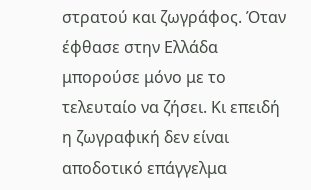στρατού και ζωγράφος. Όταν έφθασε στην Ελλάδα μπορούσε μόνο με το τελευταίο να ζήσει. Κι επειδή η ζωγραφική δεν είναι αποδοτικό επάγγελμα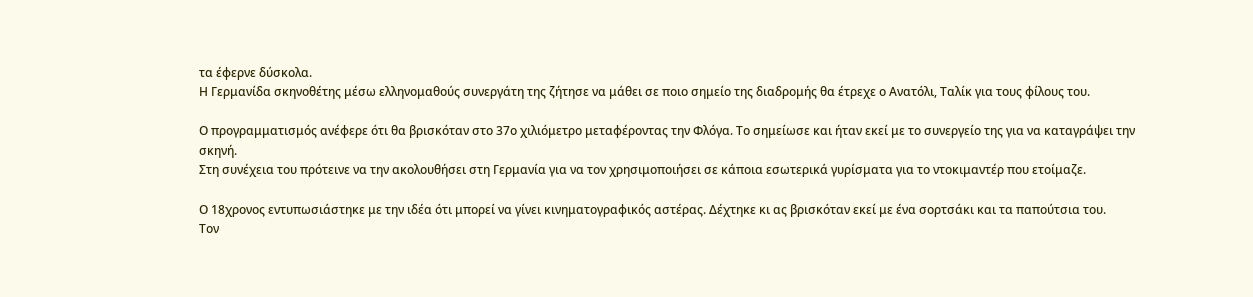τα έφερνε δύσκολα.
Η Γερμανίδα σκηνοθέτης μέσω ελληνομαθούς συνεργάτη της ζήτησε να μάθει σε ποιο σημείο της διαδρομής θα έτρεχε ο Ανατόλι, Ταλίκ για τους φίλους του.

Ο προγραμματισμός ανέφερε ότι θα βρισκόταν στο 37ο χιλιόμετρο μεταφέροντας την Φλόγα. Το σημείωσε και ήταν εκεί με το συνεργείο της για να καταγράψει την σκηνή.
Στη συνέχεια του πρότεινε να την ακολουθήσει στη Γερμανία για να τον χρησιμοποιήσει σε κάποια εσωτερικά γυρίσματα για το ντοκιμαντέρ που ετοίμαζε.

Ο 18χρονος εντυπωσιάστηκε με την ιδέα ότι μπορεί να γίνει κινηματογραφικός αστέρας. Δέχτηκε κι ας βρισκόταν εκεί με ένα σορτσάκι και τα παπούτσια του.
Τον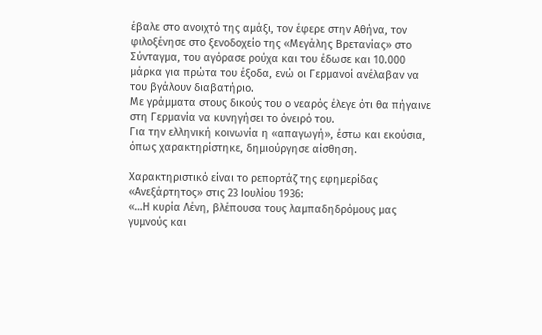έβαλε στο ανοιχτό της αμάξι, τον έφερε στην Αθήνα, τον φιλοξένησε στο ξενοδοχείο της «Μεγάλης Βρετανίας» στο Σύνταγμα, του αγόρασε ρούχα και του έδωσε και 10.000 μάρκα για πρώτα του έξοδα, ενώ οι Γερμανοί ανέλαβαν να του βγάλουν διαβατήριο.
Με γράμματα στους δικούς του ο νεαρός έλεγε ότι θα πήγαινε στη Γερμανία να κυνηγήσει το όνειρό του.
Για την ελληνική κοινωνία η «απαγωγή», έστω και εκούσια, όπως χαρακτηρίστηκε, δημιούργησε αίσθηση.

Χαρακτηριστικό είναι το ρεπορτάζ της εφημερίδας «Ανεξάρτητος» στις 23 Ιουλίου 1936:
«…Η κυρία Λένη, βλέπουσα τους λαμπαδηδρόμους μας γυμνούς και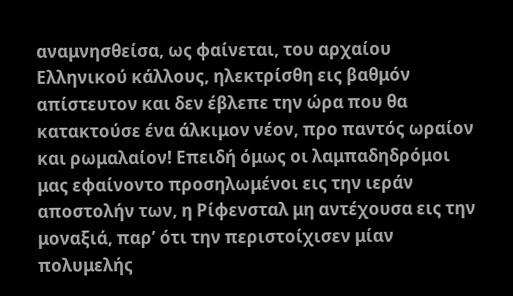αναμνησθείσα, ως φαίνεται, του αρχαίου Ελληνικού κάλλους, ηλεκτρίσθη εις βαθμόν απίστευτον και δεν έβλεπε την ώρα που θα κατακτούσε ένα άλκιμον νέον, προ παντός ωραίον και ρωμαλαίον! Επειδή όμως οι λαμπαδηδρόμοι μας εφαίνοντο προσηλωμένοι εις την ιεράν αποστολήν των, η Ρίφενσταλ μη αντέχουσα εις την μοναξιά, παρ’ ότι την περιστοίχισεν μίαν πολυμελής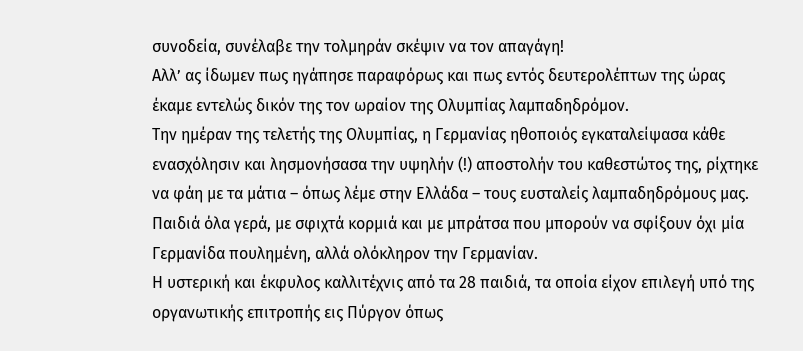συνοδεία, συνέλαβε την τολμηράν σκέψιν να τον απαγάγη!
Αλλ’ ας ίδωμεν πως ηγάπησε παραφόρως και πως εντός δευτερολέπτων της ώρας έκαμε εντελώς δικόν της τον ωραίον της Ολυμπίας λαμπαδηδρόμον.
Την ημέραν της τελετής της Ολυμπίας, η Γερμανίας ηθοποιός εγκαταλείψασα κάθε ενασχόλησιν και λησμονήσασα την υψηλήν (!) αποστολήν του καθεστώτος της, ρίχτηκε να φάη με τα μάτια – όπως λέμε στην Ελλάδα – τους ευσταλείς λαμπαδηδρόμους μας. Παιδιά όλα γερά, με σφιχτά κορμιά και με μπράτσα που μπορούν να σφίξουν όχι μία Γερμανίδα πουλημένη, αλλά ολόκληρον την Γερμανίαν.
Η υστερική και έκφυλος καλλιτέχνις από τα 28 παιδιά, τα οποία είχον επιλεγή υπό της οργανωτικής επιτροπής εις Πύργον όπως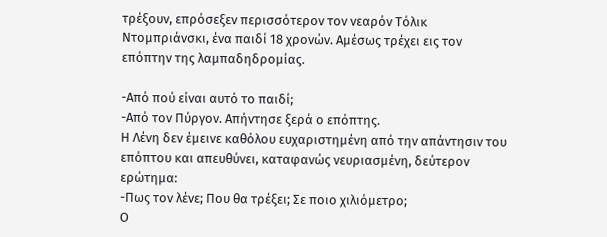τρέξουν, επρόσεξεν περισσότερον τον νεαρόν Τόλικ Ντομπριάνσκι, ένα παιδί 18 χρονών. Αμέσως τρέχει εις τον επόπτην της λαμπαδηδρομίας.

-Από πού είναι αυτό το παιδί;
-Από τον Πύργον. Απήντησε ξερά ο επόπτης.
Η Λένη δεν έμεινε καθόλου ευχαριστημένη από την απάντησιν του επόπτου και απευθύνει, καταφανώς νευριασμένη, δεύτερον ερώτημα:
-Πως τον λένε; Που θα τρέξει; Σε ποιο χιλιόμετρο;
Ο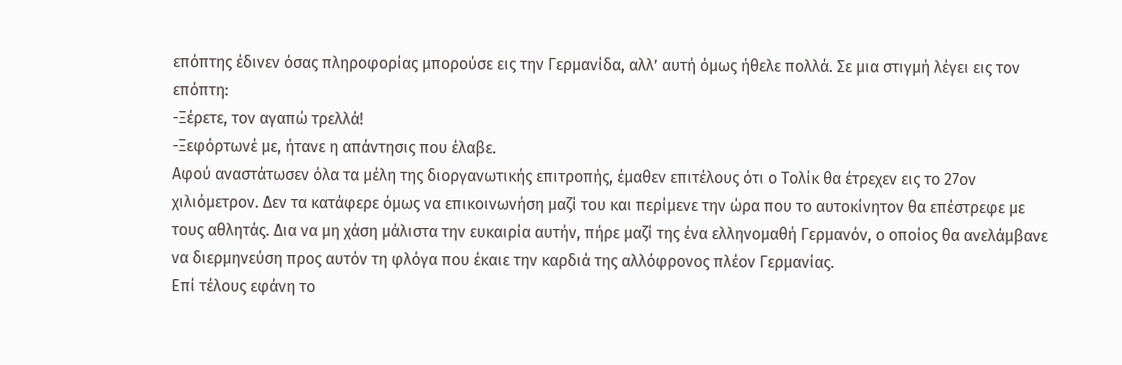επόπτης έδινεν όσας πληροφορίας μπορούσε εις την Γερμανίδα, αλλ’ αυτή όμως ήθελε πολλά. Σε μια στιγμή λέγει εις τον επόπτη:
-Ξέρετε, τον αγαπώ τρελλά!
-Ξεφόρτωνέ με, ήτανε η απάντησις που έλαβε.
Αφού αναστάτωσεν όλα τα μέλη της διοργανωτικής επιτροπής, έμαθεν επιτέλους ότι ο Τολίκ θα έτρεχεν εις το 27ον χιλιόμετρον. Δεν τα κατάφερε όμως να επικοινωνήση μαζί του και περίμενε την ώρα που το αυτοκίνητον θα επέστρεφε με τους αθλητάς. Δια να μη χάση μάλιστα την ευκαιρία αυτήν, πήρε μαζί της ένα ελληνομαθή Γερμανόν, ο οποίος θα ανελάμβανε να διερμηνεύση προς αυτόν τη φλόγα που έκαιε την καρδιά της αλλόφρονος πλέον Γερμανίας.
Επί τέλους εφάνη το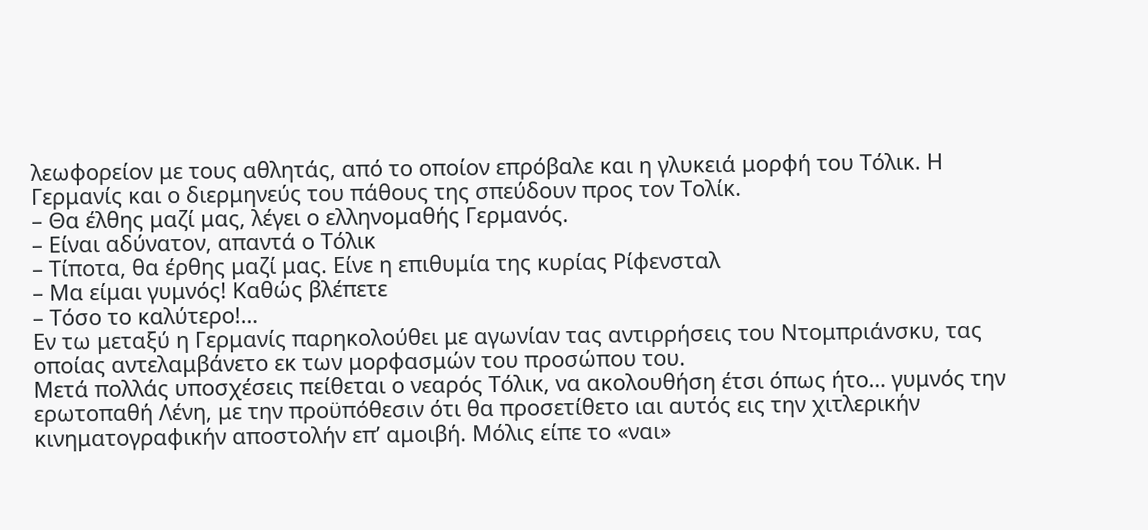λεωφορείον με τους αθλητάς, από το οποίον επρόβαλε και η γλυκειά μορφή του Τόλικ. Η Γερμανίς και ο διερμηνεύς του πάθους της σπεύδουν προς τον Τολίκ.
– Θα έλθης μαζί μας, λέγει ο ελληνομαθής Γερμανός.
– Είναι αδύνατον, απαντά ο Τόλικ
– Τίποτα, θα έρθης μαζί μας. Είνε η επιθυμία της κυρίας Ρίφενσταλ
– Μα είμαι γυμνός! Καθώς βλέπετε
– Τόσο το καλύτερο!…
Εν τω μεταξύ η Γερμανίς παρηκολούθει με αγωνίαν τας αντιρρήσεις του Ντομπριάνσκυ, τας οποίας αντελαμβάνετο εκ των μορφασμών του προσώπου του.
Μετά πολλάς υποσχέσεις πείθεται ο νεαρός Τόλικ, να ακολουθήση έτσι όπως ήτο… γυμνός την ερωτοπαθή Λένη, με την προϋπόθεσιν ότι θα προσετίθετο ιαι αυτός εις την χιτλερικήν κινηματογραφικήν αποστολήν επ’ αμοιβή. Μόλις είπε το «ναι»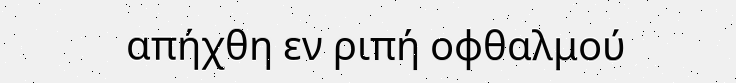απήχθη εν ριπή οφθαλμού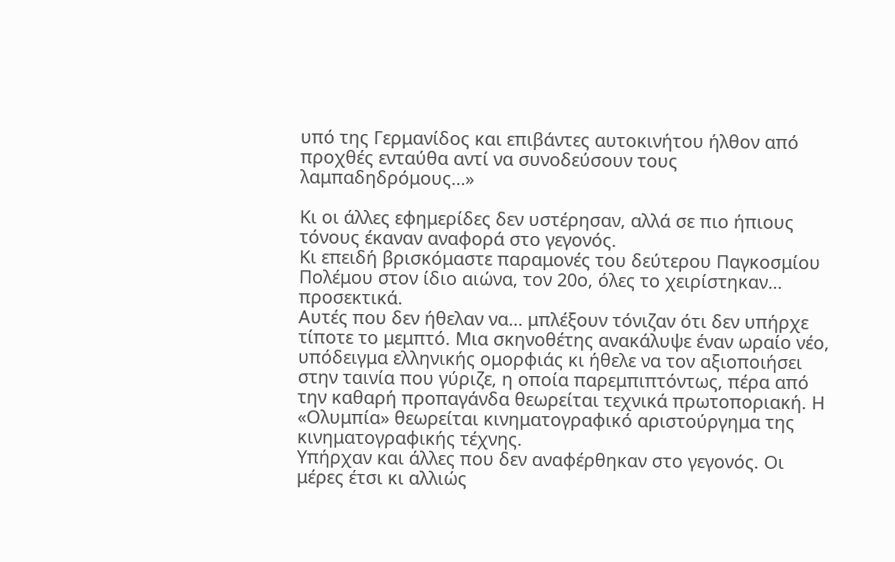υπό της Γερμανίδος και επιβάντες αυτοκινήτου ήλθον από προχθές ενταύθα αντί να συνοδεύσουν τους λαμπαδηδρόμους…»

Κι οι άλλες εφημερίδες δεν υστέρησαν, αλλά σε πιο ήπιους τόνους έκαναν αναφορά στο γεγονός.
Κι επειδή βρισκόμαστε παραμονές του δεύτερου Παγκοσμίου Πολέμου στον ίδιο αιώνα, τον 20ο, όλες το χειρίστηκαν… προσεκτικά.
Αυτές που δεν ήθελαν να… μπλέξουν τόνιζαν ότι δεν υπήρχε τίποτε το μεμπτό. Μια σκηνοθέτης ανακάλυψε έναν ωραίο νέο, υπόδειγμα ελληνικής ομορφιάς κι ήθελε να τον αξιοποιήσει στην ταινία που γύριζε, η οποία παρεμπιπτόντως, πέρα από την καθαρή προπαγάνδα θεωρείται τεχνικά πρωτοποριακή. Η «Ολυμπία» θεωρείται κινηματογραφικό αριστούργημα της κινηματογραφικής τέχνης.
Υπήρχαν και άλλες που δεν αναφέρθηκαν στο γεγονός. Οι μέρες έτσι κι αλλιώς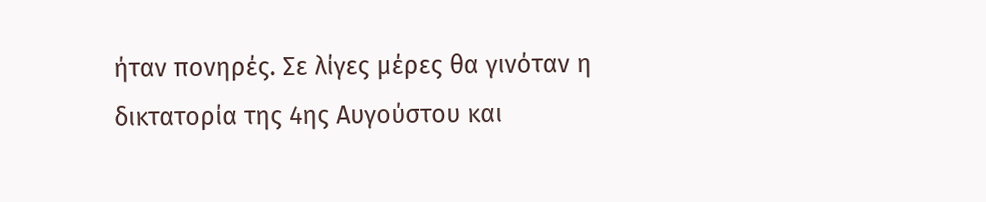ήταν πονηρές. Σε λίγες μέρες θα γινόταν η δικτατορία της 4ης Αυγούστου και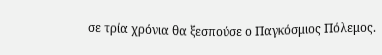σε τρία χρόνια θα ξεσπούσε ο Παγκόσμιος Πόλεμος.